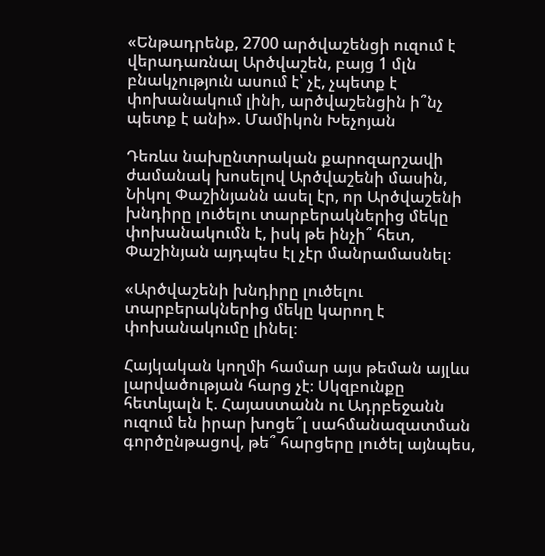«Ենթադրենք, 2700 արծվաշենցի ուզում է վերադառնալ Արծվաշեն, բայց 1 մլն բնակչություն ասում է՝ չէ, չպետք է փոխանակում լինի, արծվաշենցին ի՞նչ պետք է անի». Մամիկոն Խեչոյան

Դեռևս նախընտրական քարոզարշավի ժամանակ խոսելով Արծվաշենի մասին, Նիկոլ Փաշինյանն ասել էր, որ Արծվաշենի խնդիրը լուծելու տարբերակներից մեկը փոխանակումն է, իսկ թե ինչի՞ հետ, Փաշինյան այդպես էլ չէր մանրամասնել։

«Արծվաշենի խնդիրը լուծելու տարբերակներից մեկը կարող է փոխանակումը լինել։

Հայկական կողմի համար այս թեման այլևս լարվածության հարց չէ։ Սկզբունքը հետևյալն է. Հայաստանն ու Ադրբեջանն ուզում են իրար խոցե՞լ սահմանազատման գործընթացով, թե՞ հարցերը լուծել այնպես,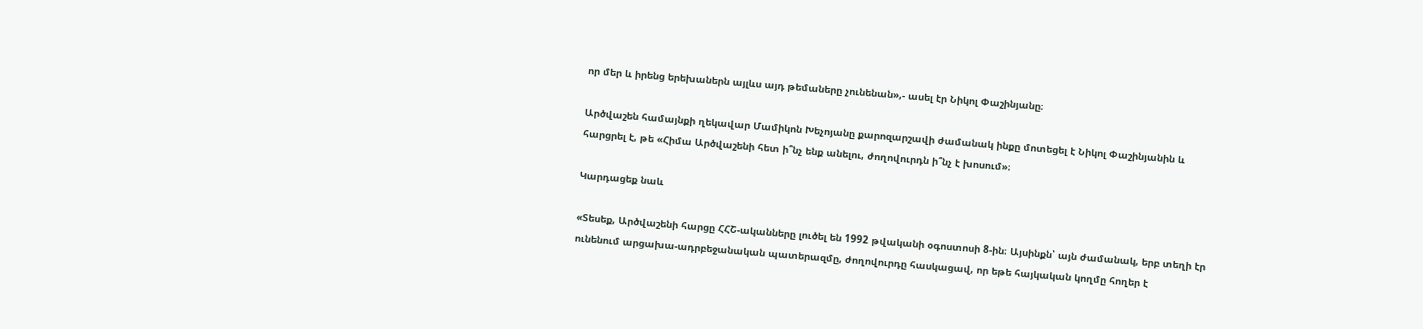որ մեր և իրենց երեխաներն այլևս այդ թեմաները չունենան»,- ասել էր Նիկոլ Փաշինյանը։

Արծվաշեն համայնքի ղեկավար Մամիկոն Խեչոյանը քարոզարշավի ժամանակ ինքը մոտեցել է Նիկոլ Փաշինյանին և հարցրել է, թե «Հիմա Արծվաշենի հետ ի՞նչ ենք անելու, ժողովուրդն ի՞նչ է խոսում»։

Կարդացեք նաև

«Տեսեք, Արծվաշենի հարցը ՀՀՇ-ականները լուծել են 1992 թվականի օգոստոսի 8-ին։ Այսինքն՝ այն ժամանակ, երբ տեղի էր ունենում արցախա-ադրբեջանական պատերազմը, ժողովուրդը հասկացավ, որ եթե հայկական կողմը հողեր է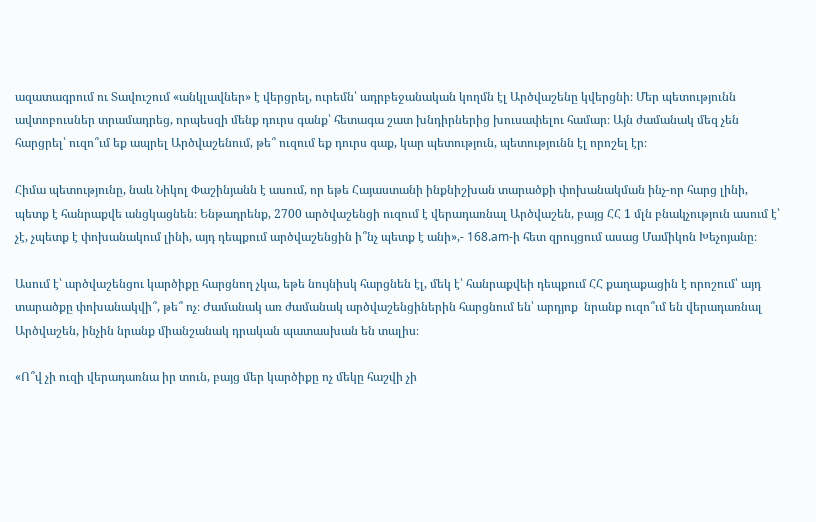ազատագրում ու Տավուշում «անկլավներ» է վերցրել, ուրեմն՝ ադրբեջանական կողմն էլ Արծվաշենը կվերցնի։ Մեր պետությունն ավտոբուսներ տրամադրեց, որպեսզի մենք դուրս գանք՝ հետագա շատ խնդիրներից խուսափելու համար։ Այն ժամանակ մեզ չեն հարցրել՝ ուզո՞ւմ եք ապրել Արծվաշենում, թե՞ ուզում եք դուրս գաք, կար պետություն, պետությունն էլ որոշել էր։

Հիմա պետությունը, նաև Նիկոլ Փաշինյանն է ասում, որ եթե Հայաստանի ինքնիշխան տարածքի փոխանակման ինչ-որ հարց լինի, պետք է հանրաքվե անցկացնեն։ Ենթադրենք, 2700 արծվաշենցի ուզում է վերադառնալ Արծվաշեն, բայց ՀՀ 1 մլն բնակչություն ասում է՝ չէ, չպետք է փոխանակում լինի, այդ դեպքում արծվաշենցին ի՞նչ պետք է անի»,- 168.am-ի հետ զրույցում ասաց Մամիկոն Խեչոյանը։

Ասում է՝ արծվաշենցու կարծիքը հարցնող չկա, եթե նույնիսկ հարցնեն էլ, մեկ է՝ հանրաքվեի դեպքում ՀՀ քաղաքացին է որոշում՝ այդ տարածքը փոխանակվի՞, թե՞ ոչ։ Ժամանակ առ ժամանակ արծվաշենցիներին հարցնում են՝ արդյոք  նրանք ուզո՞ւմ են վերադառնալ Արծվաշեն, ինչին նրանք միանշանակ դրական պատասխան են տալիս։

«Ո՞վ չի ուզի վերադառնա իր տուն, բայց մեր կարծիքը ոչ մեկը հաշվի չի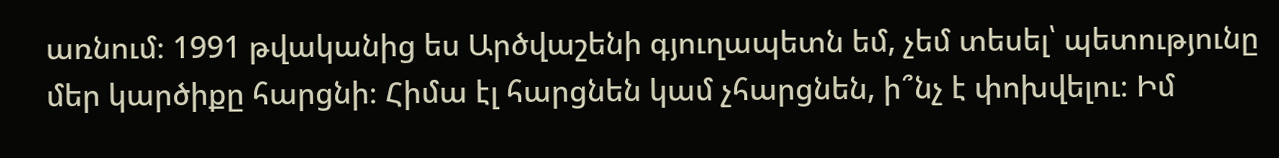առնում։ 1991 թվականից ես Արծվաշենի գյուղապետն եմ, չեմ տեսել՝ պետությունը մեր կարծիքը հարցնի։ Հիմա էլ հարցնեն կամ չհարցնեն, ի՞նչ է փոխվելու։ Իմ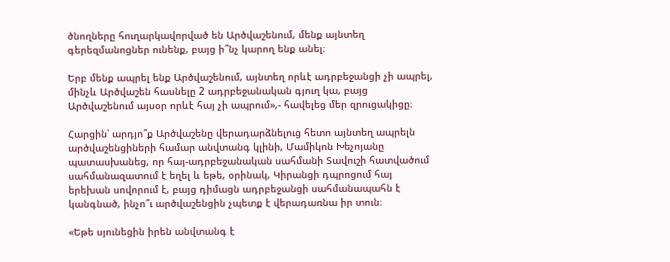ծնողները հուղարկավորված են Արծվաշենում, մենք այնտեղ գերեզմանոցներ ունենք, բայց ի՞նչ կարող ենք անել։

Երբ մենք ապրել ենք Արծվաշենում, այնտեղ որևէ ադրբեջանցի չի ապրել, մինչև Արծվաշեն հասնելը 2 ադրբեջանական գյուղ կա, բայց Արծվաշենում այսօր որևէ հայ չի ապրում»,- հավելեց մեր զրուցակիցը։

Հարցին՝ արդյո՞ք Արծվաշենը վերադարձնելուց հետո այնտեղ ապրելն արծվաշենցիների համար անվտանգ կլինի, Մամիկոն Խեչոյանը պատասխանեց, որ հայ-ադրբեջանական սահմանի Տավուշի հատվածում սահմանազատում է եղել և եթե, օրինակ, Կիրանցի դպրոցում հայ երեխան սովորում է, բայց դիմացն ադրբեջանցի սահմանապահն է կանգնած, ինչո՞ւ արծվաշենցին չպետք է վերադառնա իր տուն։

«Եթե սյունեցին իրեն անվտանգ է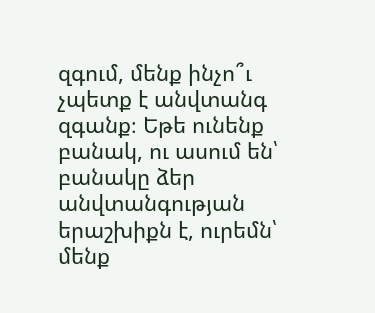զգում, մենք ինչո՞ւ չպետք է անվտանգ զգանք։ Եթե ունենք բանակ, ու ասում են՝ բանակը ձեր անվտանգության երաշխիքն է, ուրեմն՝ մենք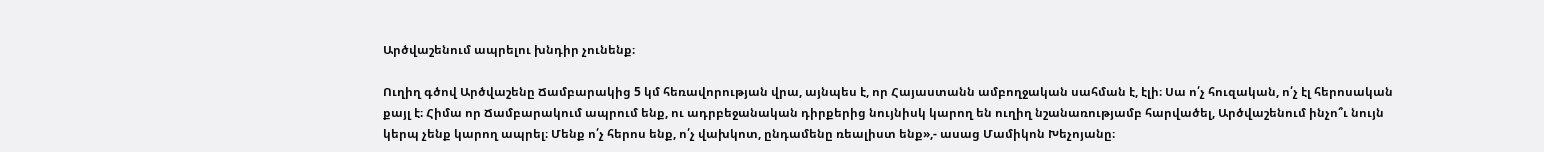Արծվաշենում ապրելու խնդիր չունենք։

Ուղիղ գծով Արծվաշենը Ճամբարակից 5 կմ հեռավորության վրա, այնպես է, որ Հայաստանն ամբողջական սահման է, էլի։ Սա ո՛չ հուզական, ո՛չ էլ հերոսական քայլ է։ Հիմա որ Ճամբարակում ապրում ենք, ու ադրբեջանական դիրքերից նույնիսկ կարող են ուղիղ նշանառությամբ հարվածել, Արծվաշենում ինչո՞ւ նույն կերպ չենք կարող ապրել։ Մենք ո՛չ հերոս ենք, ո՛չ վախկոտ, ընդամենը ռեալիստ ենք»,- ասաց Մամիկոն Խեչոյանը։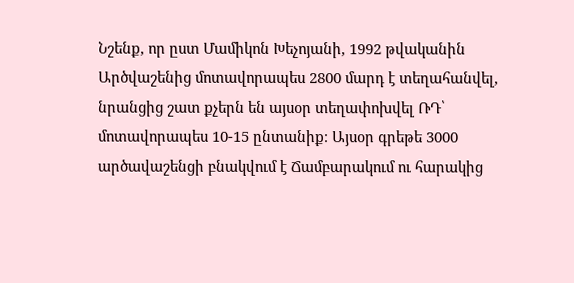Նշենք, որ ըստ Մամիկոն Խեչոյանի, 1992 թվականին Արծվաշենից մոտավորապես 2800 մարդ է տեղահանվել, նրանցից շատ քչերն են այսօր տեղափոխվել ՌԴ՝ մոտավորապես 10-15 ընտանիք։ Այսօր գրեթե 3000 արծավաշենցի բնակվում է Ճամբարակում ու հարակից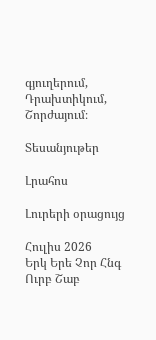գյուղերում, Դրախտիկում, Շորժայում։

Տեսանյութեր

Լրահոս

Լուրերի օրացույց

Հուլիս 2026
Երկ Երե Չոր Հնգ Ուրբ Շաբ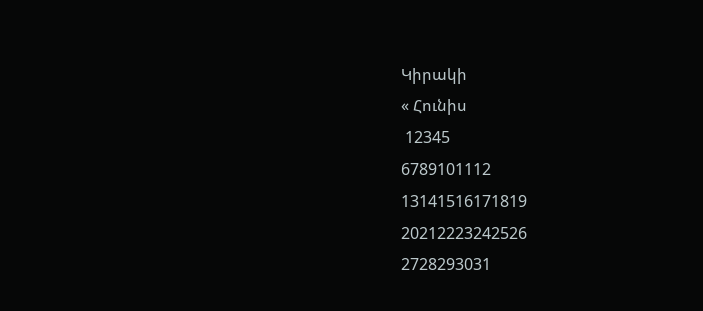Կիրակի
« Հունիս
 12345
6789101112
13141516171819
20212223242526
2728293031